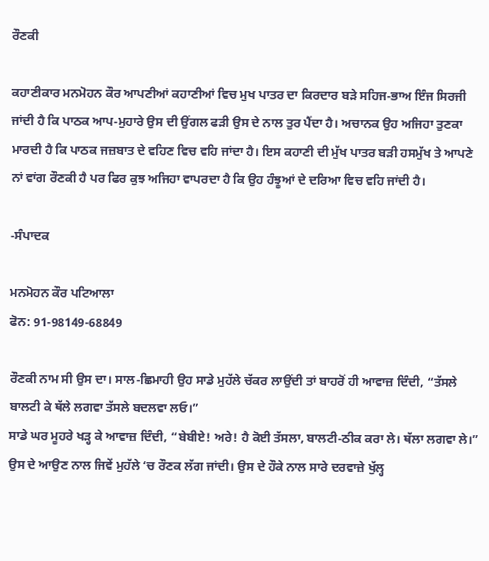ਰੌਣਕੀ

ਕਹਾਣੀਕਾਰ ਮਨਮੋਹਨ ਕੌਰ ਆਪਣੀਆਂ ਕਹਾਣੀਆਂ ਵਿਚ ਮੁਖ ਪਾਤਰ ਦਾ ਕਿਰਦਾਰ ਬੜੇ ਸਹਿਜ-ਭਾਅ ਇੰਜ ਸਿਰਜੀ ਜਾਂਦੀ ਹੈ ਕਿ ਪਾਠਕ ਆਪ-ਮੁਹਾਰੇ ਉਸ ਦੀ ਉਂਗਲ ਫੜੀ ਉਸ ਦੇ ਨਾਲ ਤੁਰ ਪੈਂਦਾ ਹੈ। ਅਚਾਨਕ ਉਹ ਅਜਿਹਾ ਤੁਣਕਾ ਮਾਰਦੀ ਹੈ ਕਿ ਪਾਠਕ ਜਜ਼ਬਾਤ ਦੇ ਵਹਿਣ ਵਿਚ ਵਹਿ ਜਾਂਦਾ ਹੈ। ਇਸ ਕਹਾਣੀ ਦੀ ਮੁੱਖ ਪਾਤਰ ਬੜੀ ਹਸਮੁੱਖ ਤੇ ਆਪਣੇ ਨਾਂ ਵਾਂਗ ਰੌਣਕੀ ਹੈ ਪਰ ਫਿਰ ਕੁਝ ਅਜਿਹਾ ਵਾਪਰਦਾ ਹੈ ਕਿ ਉਹ ਹੰਝੂਆਂ ਦੇ ਦਰਿਆ ਵਿਚ ਵਹਿ ਜਾਂਦੀ ਹੈ।

-ਸੰਪਾਦਕ

ਮਨਮੋਹਨ ਕੌਰ ਪਟਿਆਲਾ
ਫੋਨ: 91-98149-68849

ਰੌਣਕੀ ਨਾਮ ਸੀ ਉਸ ਦਾ। ਸਾਲ-ਛਿਮਾਹੀ ਉਹ ਸਾਡੇ ਮੁਹੱਲੇ ਚੱਕਰ ਲਾਉਂਦੀ ਤਾਂ ਬਾਹਰੋਂ ਹੀ ਆਵਾਜ਼ ਦਿੰਦੀ, “ਤੱਸਲੇ ਬਾਲਟੀ ਕੇ ਥੱਲੇ ਲਗਵਾ ਤੱਸਲੇ ਬਦਲਵਾ ਲਓ।”
ਸਾਡੇ ਘਰ ਮੂਹਰੇ ਖੜ੍ਹ ਕੇ ਆਵਾਜ਼ ਦਿੰਦੀ, “ਬੇਬੀਏ! ਅਰੇ! ਹੈ ਕੋਈ ਤੱਸਲਾ, ਬਾਲਟੀ-ਠੀਕ ਕਰਾ ਲੇ। ਥੱਲਾ ਲਗਵਾ ਲੇ।”
ਉਸ ਦੇ ਆਉਣ ਨਾਲ ਜਿਵੇਂ ਮੁਹੱਲੇ ‘ਚ ਰੌਣਕ ਲੱਗ ਜਾਂਦੀ। ਉਸ ਦੇ ਹੌਕੇ ਨਾਲ ਸਾਰੇ ਦਰਵਾਜ਼ੇ ਖੁੱਲ੍ਹ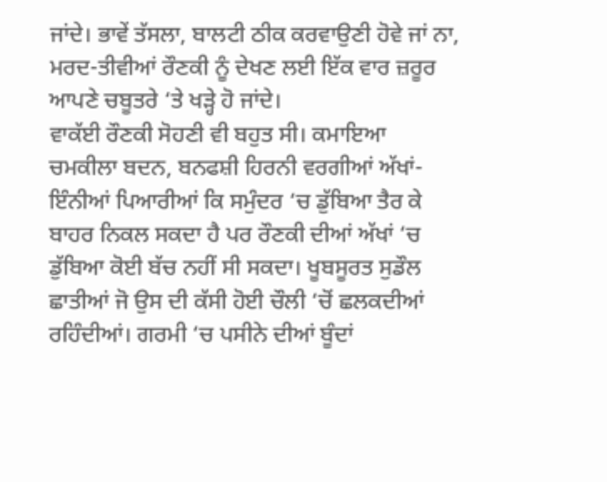ਜਾਂਦੇ। ਭਾਵੇਂ ਤੱਸਲਾ, ਬਾਲਟੀ ਠੀਕ ਕਰਵਾਉਣੀ ਹੋਵੇ ਜਾਂ ਨਾ, ਮਰਦ-ਤੀਵੀਆਂ ਰੌਣਕੀ ਨੂੰ ਦੇਖਣ ਲਈ ਇੱਕ ਵਾਰ ਜ਼ਰੂਰ ਆਪਣੇ ਚਬੂਤਰੇ ‘ਤੇ ਖੜ੍ਹੇ ਹੋ ਜਾਂਦੇ।
ਵਾਕੱਈ ਰੌਣਕੀ ਸੋਹਣੀ ਵੀ ਬਹੁਤ ਸੀ। ਕਮਾਇਆ ਚਮਕੀਲਾ ਬਦਨ, ਬਨਫਸ਼ੀ ਹਿਰਨੀ ਵਰਗੀਆਂ ਅੱਖਾਂ-ਇੰਨੀਆਂ ਪਿਆਰੀਆਂ ਕਿ ਸਮੁੰਦਰ ‘ਚ ਡੁੱਬਿਆ ਤੈਰ ਕੇ ਬਾਹਰ ਨਿਕਲ ਸਕਦਾ ਹੈ ਪਰ ਰੌਣਕੀ ਦੀਆਂ ਅੱਖਾਂ ‘ਚ ਡੁੱਬਿਆ ਕੋਈ ਬੱਚ ਨਹੀਂ ਸੀ ਸਕਦਾ। ਖੂਬਸੂਰਤ ਸੁਡੌਲ ਛਾਤੀਆਂ ਜੋ ਉਸ ਦੀ ਕੱਸੀ ਹੋਈ ਚੌਲੀ ‘ਚੋਂ ਛਲਕਦੀਆਂ ਰਹਿੰਦੀਆਂ। ਗਰਮੀ ‘ਚ ਪਸੀਨੇ ਦੀਆਂ ਬੂੰਦਾਂ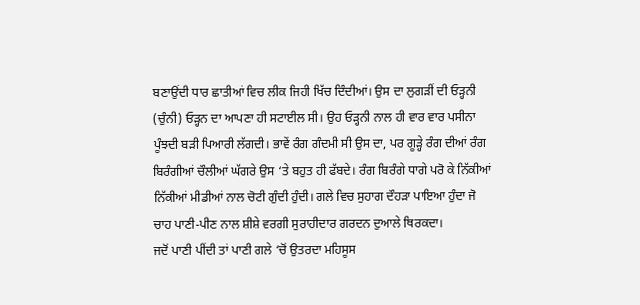ਬਣਾਉਂਦੀ ਧਾਰ ਛਾਤੀਆਂ ਵਿਚ ਲੀਕ ਜਿਹੀ ਖਿੱਚ ਦਿੰਦੀਆਂ। ਉਸ ਦਾ ਲੁਗੜੀਂ ਦੀ ਓੜ੍ਹਨੀ (ਚੁੰਨੀ) ਓੜ੍ਹਨ ਦਾ ਆਪਣਾ ਹੀ ਸਟਾਈਲ ਸੀ। ਉਹ ਓੜ੍ਹਨੀ ਨਾਲ ਹੀ ਵਾਰ ਵਾਰ ਪਸੀਨਾ ਪੂੰਝਦੀ ਬੜੀ ਪਿਆਰੀ ਲੱਗਦੀ। ਭਾਵੇਂ ਰੰਗ ਗੰਦਮੀ ਸੀ ਉਸ ਦਾ, ਪਰ ਗੂੜ੍ਹੇ ਰੰਗ ਦੀਆਂ ਰੰਗ ਬਿਰੰਗੀਆਂ ਚੌਲੀਆਂ ਘੱਗਰੇ ਉਸ ‘ਤੇ ਬਹੁਤ ਹੀ ਫੱਬਦੇ। ਰੰਗ ਬਿਰੰਗੇ ਧਾਗੇ ਪਰੋ ਕੇ ਨਿੱਕੀਆਂ ਨਿੱਕੀਆਂ ਮੀਡੀਆਂ ਨਾਲ ਚੋਟੀ ਗੁੰਦੀ ਹੁੰਦੀ। ਗਲੇ ਵਿਚ ਸੁਹਾਗ ਦੌਹੜਾ ਪਾਇਆ ਹੁੰਦਾ ਜੋ ਚਾਹ ਪਾਣੀ-ਪੀਣ ਨਾਲ ਸ਼ੀਸ਼ੇ ਵਰਗੀ ਸੁਰਾਹੀਦਾਰ ਗਰਦਨ ਦੁਆਲੇ ਥਿਰਕਦਾ।
ਜਦੋਂ ਪਾਣੀ ਪੀਂਦੀ ਤਾਂ ਪਾਣੀ ਗਲੇ ‘ਚੋਂ ਉਤਰਦਾ ਮਹਿਸੂਸ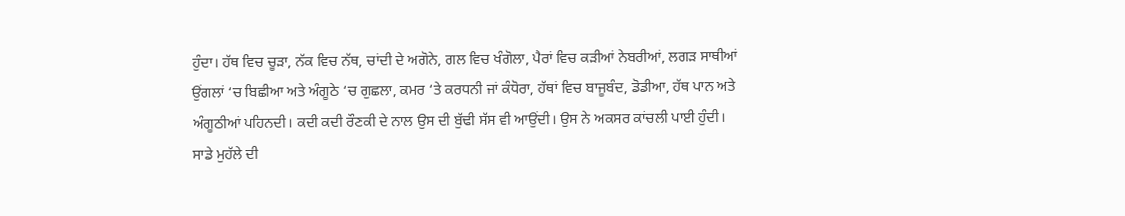ਹੁੰਦਾ। ਹੱਥ ਵਿਚ ਚੂੜਾ, ਨੱਕ ਵਿਚ ਨੱਥ, ਚਾਂਦੀ ਦੇ ਅਗੋਨੇ, ਗਲ ਵਿਚ ਖੰਗੋਲਾ, ਪੈਰਾਂ ਵਿਚ ਕੜੀਆਂ ਨੇਬਰੀਆਂ, ਲਗੜ ਸਾਥੀਆਂ ਉਂਗਲਾਂ ‘ਚ ਬਿਛੀਆ ਅਤੇ ਅੰਗੂਠੇ ‘ਚ ਗੁਛਲਾ, ਕਮਰ ‘ਤੇ ਕਰਧਨੀ ਜਾਂ ਕੰਧੋਰਾ, ਹੱਥਾਂ ਵਿਚ ਬਾਜੂਬੰਦ, ਡੋਡੀਆ, ਹੱਥ ਪਾਨ ਅਤੇ ਅੰਗੂਠੀਆਂ ਪਹਿਨਦੀ। ਕਦੀ ਕਦੀ ਰੌਣਕੀ ਦੇ ਨਾਲ ਉਸ ਦੀ ਬੁੱਢੀ ਸੱਸ ਵੀ ਆਉਂਦੀ। ਉਸ ਨੇ ਅਕਸਰ ਕਾਂਚਲੀ ਪਾਈ ਹੁੰਦੀ।
ਸਾਡੇ ਮੁਹੱਲੇ ਦੀ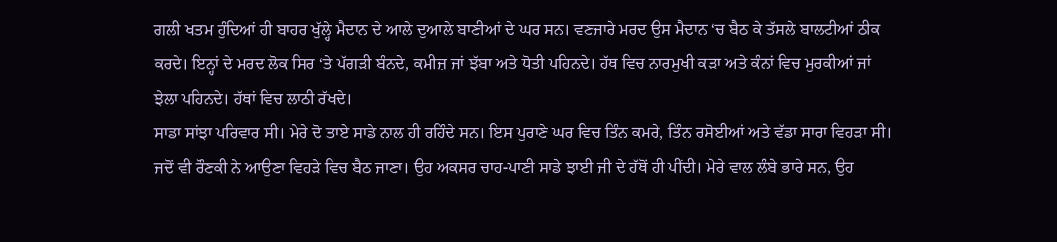ਗਲੀ ਖਤਮ ਹੁੰਦਿਆਂ ਹੀ ਬਾਹਰ ਖੁੱਲ੍ਹੇ ਮੈਦਾਨ ਦੇ ਆਲੇ ਦੁਆਲੇ ਬਾਣੀਆਂ ਦੇ ਘਰ ਸਨ। ਵਣਜਾਰੇ ਮਰਦ ਉਸ ਮੈਦਾਨ ‘ਚ ਬੈਠ ਕੇ ਤੱਸਲੇ ਬਾਲਟੀਆਂ ਠੀਕ ਕਰਦੇ। ਇਨ੍ਹਾਂ ਦੇ ਮਰਦ ਲੋਕ ਸਿਰ ‘ਤੇ ਪੱਗੜੀ ਬੰਨਦੇ, ਕਮੀਜ਼ ਜਾਂ ਝੱਬਾ ਅਤੇ ਧੋਤੀ ਪਹਿਨਦੇ। ਹੱਥ ਵਿਚ ਨਾਰਮੁਖੀ ਕੜਾ ਅਤੇ ਕੰਨਾਂ ਵਿਚ ਮੁਰਕੀਆਂ ਜਾਂ ਝੇਲਾ ਪਹਿਨਦੇ। ਹੱਥਾਂ ਵਿਚ ਲਾਠੀ ਰੱਖਦੇ।
ਸਾਡਾ ਸਾਂਝਾ ਪਰਿਵਾਰ ਸੀ। ਮੇਰੇ ਦੋ ਤਾਏ ਸਾਡੇ ਨਾਲ ਹੀ ਰਹਿੰਦੇ ਸਨ। ਇਸ ਪੁਰਾਣੇ ਘਰ ਵਿਚ ਤਿੰਨ ਕਮਰੇ, ਤਿੰਨ ਰਸੋਈਆਂ ਅਤੇ ਵੱਡਾ ਸਾਰਾ ਵਿਹੜਾ ਸੀ। ਜਦੋਂ ਵੀ ਰੌਣਕੀ ਨੇ ਆਉਣਾ ਵਿਹੜੇ ਵਿਚ ਬੈਠ ਜਾਣਾ। ਉਹ ਅਕਸਰ ਚਾਹ-ਪਾਣੀ ਸਾਡੇ ਝਾਈ ਜੀ ਦੇ ਹੱਥੋਂ ਹੀ ਪੀਂਦੀ। ਮੇਰੇ ਵਾਲ ਲੰਬੇ ਭਾਰੇ ਸਨ, ਉਹ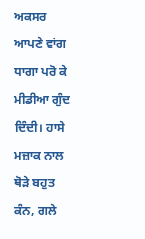ਅਕਸਰ ਆਪਣੇ ਵਾਂਗ ਧਾਗਾ ਪਰੋ ਕੇ ਮੀਡੀਆ ਗੁੰਦ ਦਿੰਦੀ। ਹਾਸੇ ਮਜ਼ਾਕ ਨਾਲ ਥੋੜੇ ਬਹੁਤ ਕੰਨ, ਗਲੇ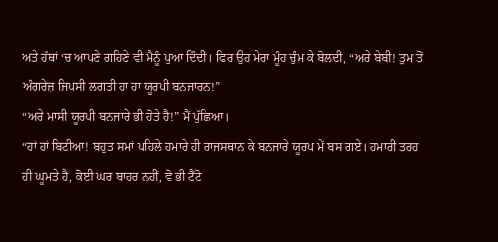ਅਤੇ ਹੱਥਾਂ ‘ਚ ਆਪਣੇ ਗਹਿਣੇ ਵੀ ਮੈਨੂੰ ਪੁਆ ਦਿੰਦੀ। ਫਿਰ ਉਹ ਮੇਰਾ ਮੂੰਹ ਚੁੰਮ ਕੇ ਬੋਲਦੀ, “ਅਰੇ ਬੇਬੀ! ਤੁਮ ਤੋਂ ਅੰਗਰੇਜ਼ ਜਿਪਸੀ ਲਗਤੀ ਹਾ ਹਾ ਯੂਰਪੀ ਬਨਜਾਰਨ!”
“ਅਰੇ ਮਾਸੀ ਯੂਰਪੀ ਬਨਜਾਰੇ ਭੀ ਹੋਤੇ ਹੈ!” ਮੈਂ ਪੁੱਛਿਆ।
“ਹਾਂ ਹਾਂ ਬਿਟੀਆ! ਬਹੁਤ ਸਮਾਂ ਪਹਿਲੇ ਹਮਾਰੇ ਹੀ ਰਾਜਸਥਾਨ ਕੇ ਬਨਜਾਰੇ ਯੂਰਪ ਮੇਂ ਬਸ ਗਏ। ਹਮਾਰੀ ਤਰਹ ਹੀ ਘੂਮਤੇ ਹੈ, ਕੋਈ ਘਰ ਬਾਹਰ ਨਹੀਂ, ਵੋ ਭੀ ਟੈਂਟੋ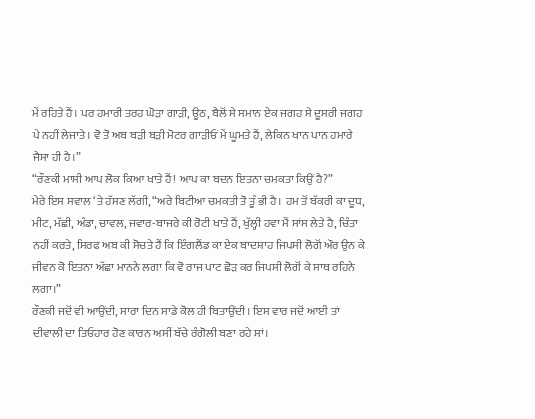ਮੇਂ ਰਹਿਤੇ ਹੈਂ। ਪਰ ਹਮਾਰੀ ਤਰਹ ਘੋੜਾ ਗਾੜੀ, ਊਠ, ਬੈਲੋਂ ਸੇ ਸਮਾਨ ਏਕ ਜਗਹ ਸੇ ਦੂਸਰੀ ਜਗਹ ਪੇ ਨਹੀਂ ਲੇਜਾਤੇ। ਵੋ ਤੋ ਅਬ ਬੜੀ ਬੜੀ ਮੋਟਰ ਗਾੜੀਓਂ ਮੇਂ ਘੂਮਤੇ ਹੈਂ, ਲੇਕਿਨ ਖਾਨ ਪਾਨ ਹਮਾਰੇ ਜੈਸਾ ਹੀ ਹੈ।”
“ਰੌਣਕੀ ਮਾਸੀ ਆਪ ਲੋਕ ਕਿਆ ਖਾਤੇ ਹੈਂ! ਆਪ ਕਾ ਬਦਨ ਇਤਨਾ ਚਮਕਤਾ ਕਿਉਂ ਹੈ?”
ਮੇਰੇ ਇਸ ਸਵਾਲ ‘ਤੇ ਹੱਸਣ ਲੱਗੀ, “ਅਰੇ ਬਿਟੀਆ ਚਮਕਤੀ ਤੋ ਤੂੰ ਭੀ ਹੈ। ਹਮ ਤੋਂ ਬੱਕਰੀ ਕਾ ਦੂਧ, ਮੀਟ, ਮੱਛੀ, ਅੰਡਾ, ਚਾਵਲ, ਜਵਾਰ-ਬਾਜਰੇ ਕੀ ਰੋਟੀ ਖਾਤੇ ਹੈਂ, ਖੁੱਲ੍ਹੀ ਹਵਾ ਮੈਂ ਸਾਂਸ ਲੇਤੇ ਹੈ, ਚਿੰਤਾ ਨਹੀਂ ਕਰਤੇ, ਸਿਰਫ ਅਬ ਕੀ ਸੋਚਤੇ ਹੈਂ ਕਿ ਇੰਗਲੈਂਡ ਕਾ ਏਕ ਬਾਦਸ਼ਾਹ ਜਿਪਸੀ ਲੋਗੋਂ ਔਰ ਉਨ ਕੇ ਜੀਵਨ ਕੋ ਇਤਨਾ ਅੱਛਾ ਮਾਨਨੇ ਲਗਾ ਕਿ ਵੋ ਰਾਜ ਪਾਟ ਛੋੜ ਕਰ ਜਿਪਸੀ ਲੋਗੋਂ ਕੇ ਸਾਥ ਰਹਿਨੇ ਲਗਾ।”
ਰੌਣਕੀ ਜਦੋਂ ਵੀ ਆਉਂਦੀ, ਸਾਰਾ ਦਿਨ ਸਾਡੇ ਕੋਲ ਹੀ ਬਿਤਾਉਂਦੀ। ਇਸ ਵਾਰ ਜਦੋਂ ਆਈ ਤਾਂ ਦੀਵਾਲੀ ਦਾ ਤਿਓਹਾਰ ਹੋਣ ਕਾਰਨ ਅਸੀਂ ਬੱਚੇ ਰੰਗੋਲੀ ਬਣਾ ਰਹੇ ਸਾਂ।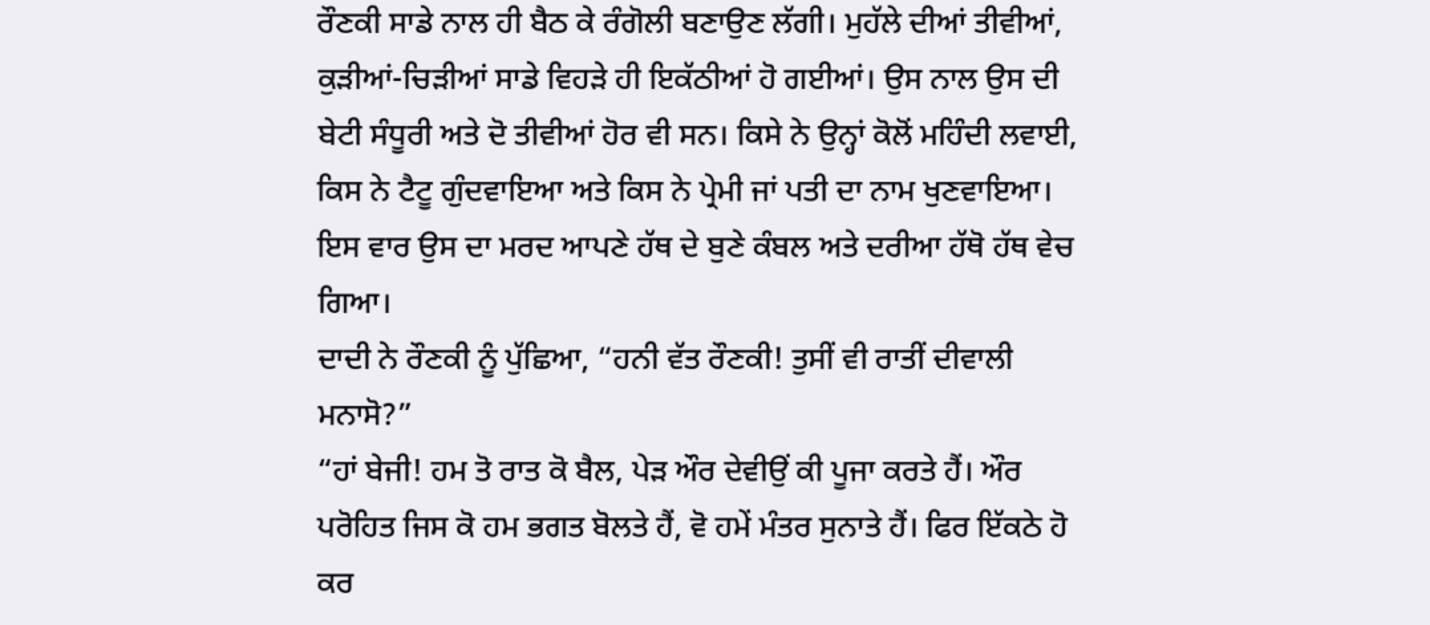ਰੌਣਕੀ ਸਾਡੇ ਨਾਲ ਹੀ ਬੈਠ ਕੇ ਰੰਗੋਲੀ ਬਣਾਉਣ ਲੱਗੀ। ਮੁਹੱਲੇ ਦੀਆਂ ਤੀਵੀਆਂ, ਕੁੜੀਆਂ-ਚਿੜੀਆਂ ਸਾਡੇ ਵਿਹੜੇ ਹੀ ਇਕੱਠੀਆਂ ਹੋ ਗਈਆਂ। ਉਸ ਨਾਲ ਉਸ ਦੀ ਬੇਟੀ ਸੰਧੂਰੀ ਅਤੇ ਦੋ ਤੀਵੀਆਂ ਹੋਰ ਵੀ ਸਨ। ਕਿਸੇ ਨੇ ਉਨ੍ਹਾਂ ਕੋਲੋਂ ਮਹਿੰਦੀ ਲਵਾਈ, ਕਿਸ ਨੇ ਟੈਟੂ ਗੁੰਦਵਾਇਆ ਅਤੇ ਕਿਸ ਨੇ ਪ੍ਰੇਮੀ ਜਾਂ ਪਤੀ ਦਾ ਨਾਮ ਖੁਣਵਾਇਆ। ਇਸ ਵਾਰ ਉਸ ਦਾ ਮਰਦ ਆਪਣੇ ਹੱਥ ਦੇ ਬੁਣੇ ਕੰਬਲ ਅਤੇ ਦਰੀਆ ਹੱਥੋ ਹੱਥ ਵੇਚ ਗਿਆ।
ਦਾਦੀ ਨੇ ਰੌਣਕੀ ਨੂੰ ਪੁੱਛਿਆ, “ਹਨੀ ਵੱਤ ਰੌਣਕੀ! ਤੁਸੀਂ ਵੀ ਰਾਤੀਂ ਦੀਵਾਲੀ ਮਨਾਸੋ?”
“ਹਾਂ ਬੇਜੀ! ਹਮ ਤੋ ਰਾਤ ਕੋ ਬੈਲ, ਪੇੜ ਔਰ ਦੇਵੀਉਂ ਕੀ ਪੂਜਾ ਕਰਤੇ ਹੈਂ। ਔਰ ਪਰੋਹਿਤ ਜਿਸ ਕੋ ਹਮ ਭਗਤ ਬੋਲਤੇ ਹੈਂ, ਵੋ ਹਮੇਂ ਮੰਤਰ ਸੁਨਾਤੇ ਹੈਂ। ਫਿਰ ਇੱਕਠੇ ਹੋ ਕਰ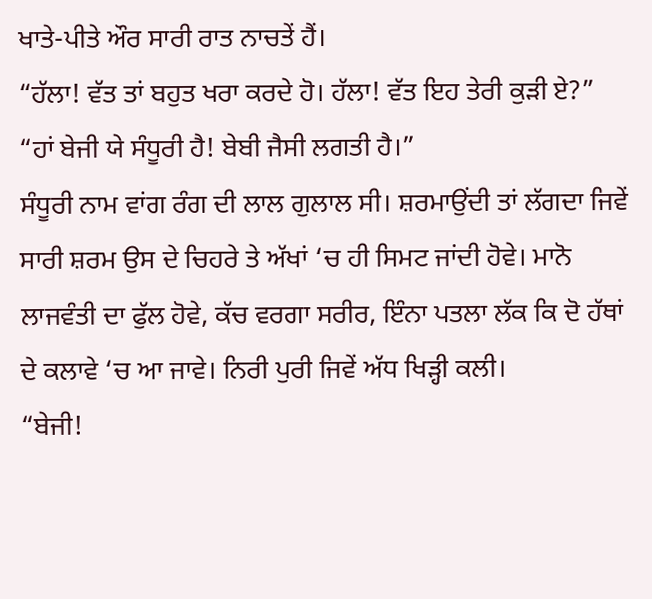ਖਾਤੇ-ਪੀਤੇ ਔਰ ਸਾਰੀ ਰਾਤ ਨਾਚਤੇਂ ਹੈਂ।
“ਹੱਲਾ! ਵੱਤ ਤਾਂ ਬਹੁਤ ਖਰਾ ਕਰਦੇ ਹੋ। ਹੱਲਾ! ਵੱਤ ਇਹ ਤੇਰੀ ਕੁੜੀ ਏ?”
“ਹਾਂ ਬੇਜੀ ਯੇ ਸੰਧੂਰੀ ਹੈ! ਬੇਬੀ ਜੈਸੀ ਲਗਤੀ ਹੈ।”
ਸੰਧੂਰੀ ਨਾਮ ਵਾਂਗ ਰੰਗ ਦੀ ਲਾਲ ਗੁਲਾਲ ਸੀ। ਸ਼ਰਮਾਉਂਦੀ ਤਾਂ ਲੱਗਦਾ ਜਿਵੇਂ ਸਾਰੀ ਸ਼ਰਮ ਉਸ ਦੇ ਚਿਹਰੇ ਤੇ ਅੱਖਾਂ ‘ਚ ਹੀ ਸਿਮਟ ਜਾਂਦੀ ਹੋਵੇ। ਮਾਨੋ ਲਾਜਵੰਤੀ ਦਾ ਫੁੱਲ ਹੋਵੇ, ਕੱਚ ਵਰਗਾ ਸਰੀਰ, ਇੰਨਾ ਪਤਲਾ ਲੱਕ ਕਿ ਦੋ ਹੱਥਾਂ ਦੇ ਕਲਾਵੇ ‘ਚ ਆ ਜਾਵੇ। ਨਿਰੀ ਪੁਰੀ ਜਿਵੇਂ ਅੱਧ ਖਿੜ੍ਹੀ ਕਲੀ।
“ਬੇਜੀ!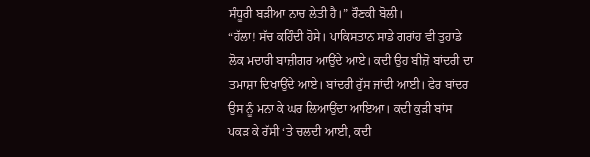ਸੰਧੂਰੀ ਬੜੀਆ ਨਾਚ ਲੇਤੀ ਹੈ।” ਰੌਣਕੀ ਬੋਲੀ।
“ਹੱਲਾ! ਸੱਚ ਕਹਿੰਦੀ ਹੋਸੇ। ਪਾਕਿਸਤਾਨ ਸਾਡੇ ਗਰਾਂਹ ਵੀ ਤੁਹਾਡੇ ਲੋਕ ਮਦਾਰੀ ਬਾਜ਼ੀਗਰ ਆਉਂਦੇ ਆਏ। ਕਦੀ ਉਹ ਬੀਜ਼ੋ ਬਾਂਦਰੀ ਦਾ ਤਮਾਸ਼ਾ ਦਿਖਾਉਂਦੇ ਆਏ। ਬਾਂਦਰੀ ਰੁੱਸ ਜਾਂਦੀ ਆਈ। ਫੇਰ ਬਾਂਦਰ ਉਸ ਨੂੰ ਮਨਾ ਕੇ ਘਰ ਲਿਆਉਂਦਾ ਆਇਆ। ਕਦੀ ਕੁੜੀ ਬਾਂਸ ਪਕੜ ਕੇ ਰੱਸੀ ‘ਤੇ ਚਲਦੀ ਆਈ, ਕਦੀ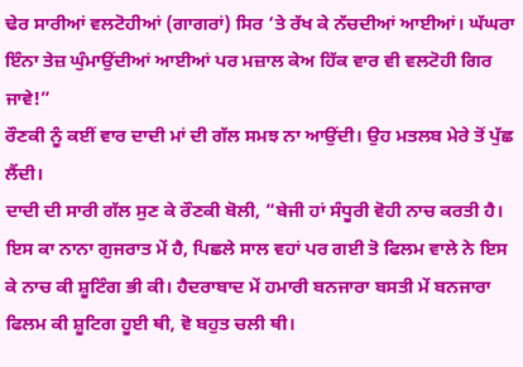ਢੇਰ ਸਾਰੀਆਂ ਵਲਟੋਹੀਆਂ (ਗਾਗਰਾਂ) ਸਿਰ ‘ਤੇ ਰੱਖ ਕੇ ਨੱਚਦੀਆਂ ਆਈਆਂ। ਘੱਘਰਾ ਇੰਨਾ ਤੇਜ਼ ਘੁੰਮਾਉਂਦੀਆਂ ਆਈਆਂ ਪਰ ਮਜ਼ਾਲ ਕੇਅ ਹਿੱਕ ਵਾਰ ਵੀ ਵਲਟੋਹੀ ਗਿਰ ਜਾਵੇ!”
ਰੌਣਕੀ ਨੂੰ ਕਈਂ ਵਾਰ ਦਾਦੀ ਮਾਂ ਦੀ ਗੱਲ ਸਮਝ ਨਾ ਆਉਂਦੀ। ਉਹ ਮਤਲਬ ਮੇਰੇ ਤੋਂ ਪੁੱਛ ਲੈਂਦੀ।
ਦਾਦੀ ਦੀ ਸਾਰੀ ਗੱਲ ਸੁਣ ਕੇ ਰੌਣਕੀ ਬੋਲੀ, “ਬੇਜੀ ਹਾਂ ਸੰਧੂਰੀ ਵੋਹੀ ਨਾਚ ਕਰਤੀ ਹੈ। ਇਸ ਕਾ ਨਾਨਾ ਗੁਜਰਾਤ ਮੇਂ ਹੈ, ਪਿਛਲੇ ਸਾਲ ਵਹਾਂ ਪਰ ਗਈ ਤੋ ਫਿਲਮ ਵਾਲੇ ਨੇ ਇਸ ਕੇ ਨਾਚ ਕੀ ਸ਼ੂਟਿੰਗ ਭੀ ਕੀ। ਹੈਦਰਾਬਾਦ ਮੇਂ ਹਮਾਰੀ ਬਨਜਾਰਾ ਬਸਤੀ ਮੇਂ ਬਨਜਾਰਾ ਫਿਲਮ ਕੀ ਸ਼ੂਟਿਗ ਹੂਈ ਥੀ, ਵੋ ਬਹੁਤ ਚਲੀ ਥੀ।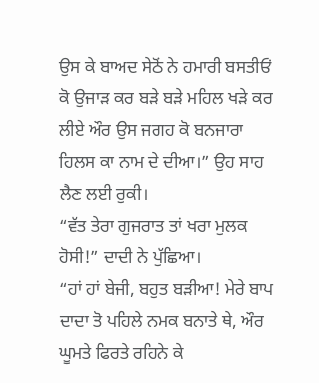ਉਸ ਕੇ ਬਾਅਦ ਸੇਠੋਂ ਨੇ ਹਮਾਰੀ ਬਸਤੀਓਂ ਕੋ ਉਜਾੜ ਕਰ ਬੜੇ ਬੜੇ ਮਹਿਲ ਖੜੇ ਕਰ ਲੀਏ ਔਰ ਉਸ ਜਗਹ ਕੋ ਬਨਜਾਰਾ ਹਿਲਸ ਕਾ ਨਾਮ ਦੇ ਦੀਆ।” ਉਹ ਸਾਹ ਲੈਣ ਲਈ ਰੁਕੀ।
“ਵੱਤ ਤੇਰਾ ਗੁਜਰਾਤ ਤਾਂ ਖਰਾ ਮੁਲਕ ਹੋਸੀ!” ਦਾਦੀ ਨੇ ਪੁੱਛਿਆ।
“ਹਾਂ ਹਾਂ ਬੇਜੀ, ਬਹੁਤ ਬੜੀਆ! ਮੇਰੇ ਬਾਪ ਦਾਦਾ ਤੋ ਪਹਿਲੇ ਨਮਕ ਬਨਾਤੇ ਥੇ, ਔਰ ਘੂਮਤੇ ਫਿਰਤੇ ਰਹਿਨੇ ਕੇ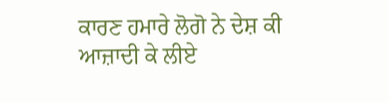ਕਾਰਣ ਹਮਾਰੇ ਲੋਗੋ ਨੇ ਦੇਸ਼ ਕੀ ਆਜ਼ਾਦੀ ਕੇ ਲੀਏ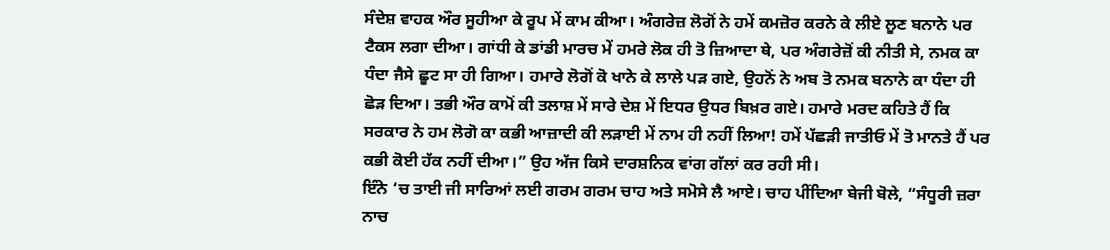ਸੰਦੇਸ਼ ਵਾਹਕ ਔਰ ਸੂਹੀਆ ਕੇ ਰੂਪ ਮੇਂ ਕਾਮ ਕੀਆ। ਅੰਗਰੇਜ਼ ਲੋਗੋਂ ਨੇ ਹਮੇਂ ਕਮਜ਼ੋਰ ਕਰਨੇ ਕੇ ਲੀਏ ਲੂਣ ਬਨਾਨੇ ਪਰ ਟੈਕਸ ਲਗਾ ਦੀਆ। ਗਾਂਧੀ ਕੇ ਡਾਂਡੀ ਮਾਰਚ ਮੇਂ ਹਮਰੇ ਲੋਕ ਹੀ ਤੋ ਜ਼ਿਆਦਾ ਥੇ, ਪਰ ਅੰਗਰੇਜ਼ੋਂ ਕੀ ਨੀਤੀ ਸੇ, ਨਮਕ ਕਾ ਧੰਦਾ ਜੈਸੇ ਛੂਟ ਸਾ ਹੀ ਗਿਆ। ਹਮਾਰੇ ਲੋਗੋਂ ਕੋ ਖਾਨੇ ਕੇ ਲਾਲੇ ਪੜ ਗਏ, ਉਹਨੋਂ ਨੇ ਅਬ ਤੋ ਨਮਕ ਬਨਾਨੇ ਕਾ ਧੰਦਾ ਹੀ ਛੋੜ ਦਿਆ। ਤਭੀ ਔਰ ਕਾਮੋਂ ਕੀ ਤਲਾਸ਼ ਮੇਂ ਸਾਰੇ ਦੇਸ਼ ਮੇਂ ਇਧਰ ਉਧਰ ਬਿਖ਼ਰ ਗਏ। ਹਮਾਰੇ ਮਰਦ ਕਹਿਤੇ ਹੈਂ ਕਿ ਸਰਕਾਰ ਨੇ ਹਮ ਲੋਗੋ ਕਾ ਕਭੀ ਆਜ਼ਾਦੀ ਕੀ ਲੜਾਈ ਮੇਂ ਨਾਮ ਹੀ ਨਹੀਂ ਲਿਆ! ਹਮੇਂ ਪੱਛੜੀ ਜਾਤੀਓ ਮੇਂ ਤੋ ਮਾਨਤੇ ਹੈਂ ਪਰ ਕਭੀ ਕੋਈ ਹੱਕ ਨਹੀਂ ਦੀਆ।” ਉਹ ਅੱਜ ਕਿਸੇ ਦਾਰਸ਼ਨਿਕ ਵਾਂਗ ਗੱਲਾਂ ਕਰ ਰਹੀ ਸੀ।
ਇੰਨੇ ‘ਚ ਤਾਈ ਜੀ ਸਾਰਿਆਂ ਲਈ ਗਰਮ ਗਰਮ ਚਾਹ ਅਤੇ ਸਮੋਸੇ ਲੈ ਆਏ। ਚਾਹ ਪੀਂਦਿਆ ਬੇਜੀ ਬੋਲੇ, “ਸੰਧੂਰੀ ਜ਼ਰਾ ਨਾਚ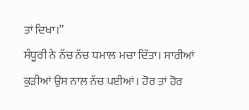ਤਾਂ ਦਿਖਾ।”
ਸੰਧੂਰੀ ਨੇ ਨੱਚ ਨੱਚ ਧਮਾਲ ਮਚਾ ਦਿੱਤਾ। ਸਾਰੀਆਂ ਕੁੜੀਆਂ ਉਸ ਨਾਲ ਨੱਚ ਪਈਆਂ। ਹੋਰ ਤਾਂ ਹੋਰ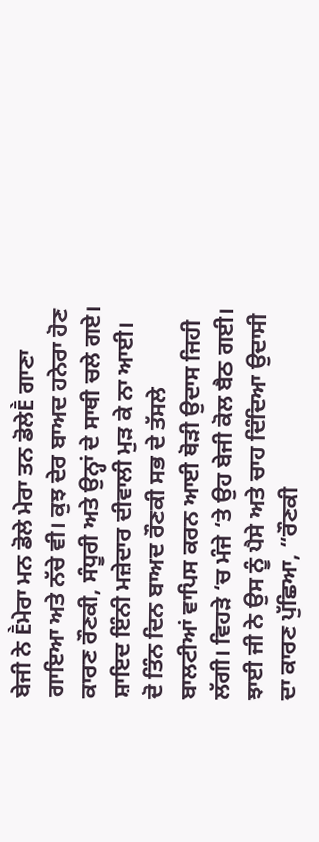ਬੇਜੀ ਨੇ Ḕਮੇਰਾ ਮਨ ਡੋਲੇ ਮੇਰਾ ਤਨ ਡੋਲੇḔ ਗਾਣਾ ਗਾਇਆ ਅਤੇ ਨੱਚੇ ਵੀ। ਕੁਝ ਦੇਰ ਬਾਅਦ ਹਨੇਰਾ ਹੋਣ ਕਾਰਣ ਰੌਣਕੀ, ਸੰਧੂਰੀ ਅਤੇ ਉਨ੍ਹਾਂ ਦੇ ਸਾਥੀ ਚਲੇ ਗਏ। ਸ਼ਾਇਦ ਇੰਨੀ ਮਜ਼ੇਦਾਰ ਦੀਵਾਲੀ ਮੁੜ ਕੇ ਨਾ ਆਈ।
ਦੋ ਤਿੰਨ ਦਿਨ ਬਾਅਦ ਰੌਣਕੀ ਸਭ ਦੇ ਤੱਸਲੇ ਬਾਲਟੀਆਂ ਵਾਪਿਸ ਕਰਨ ਆਈ ਥੋੜੀ ਉਦਾਸ ਜਿਹੀ ਲੱਗੀ। ਵਿਹੜੇ ‘ਚ ਮੰਜੇ ‘ਤੇ ਉਹ ਬੇਜੀ ਕੋਲ ਬੈਠ ਗਈ। ਝਾਈ ਜੀ ਨੇ ਉਸ ਨੂੰ ਪੈਸੇ ਅਤੇ ਚਾਹ ਦਿੰਦਿਆ ਉਦਾਸੀ ਦਾ ਕਾਰਣ ਪੁੱਛਿਆ, “ਰੌਣਕੀ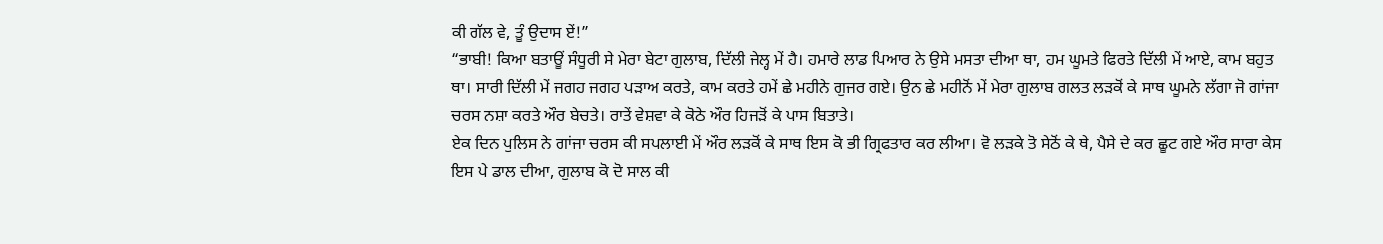ਕੀ ਗੱਲ ਵੇ, ਤੂੰ ਉਦਾਸ ਏਂ!”
“ਭਾਬੀ! ਕਿਆ ਬਤਾਊਂ ਸੰਧੂਰੀ ਸੇ ਮੇਰਾ ਬੇਟਾ ਗੁਲਾਬ, ਦਿੱਲੀ ਜੇਲ੍ਹ ਮੇਂ ਹੈ। ਹਮਾਰੇ ਲਾਡ ਪਿਆਰ ਨੇ ਉਸੇ ਮਸਤਾ ਦੀਆ ਥਾ, ਹਮ ਘੂਮਤੇ ਫਿਰਤੇ ਦਿੱਲੀ ਮੇਂ ਆਏ, ਕਾਮ ਬਹੁਤ ਥਾ। ਸਾਰੀ ਦਿੱਲੀ ਮੇਂ ਜਗਹ ਜਗਹ ਪੜਾਅ ਕਰਤੇ, ਕਾਮ ਕਰਤੇ ਹਮੇਂ ਛੇ ਮਹੀਨੇ ਗੁਜਰ ਗਏ। ਉਨ ਛੇ ਮਹੀਨੋਂ ਮੇਂ ਮੇਰਾ ਗੁਲਾਬ ਗਲਤ ਲੜਕੋਂ ਕੇ ਸਾਥ ਘੂਮਨੇ ਲੱਗਾ ਜੋ ਗਾਂਜਾ ਚਰਸ ਨਸ਼ਾ ਕਰਤੇ ਔਰ ਬੇਚਤੇ। ਰਾਤੇਂ ਵੇਸ਼ਵਾ ਕੇ ਕੋਠੇ ਔਰ ਹਿਜੜੋਂ ਕੇ ਪਾਸ ਬਿਤਾਤੇ।
ਏਕ ਦਿਨ ਪੁਲਿਸ ਨੇ ਗਾਂਜਾ ਚਰਸ ਕੀ ਸਪਲਾਈ ਮੇਂ ਔਰ ਲੜਕੋਂ ਕੇ ਸਾਥ ਇਸ ਕੋ ਭੀ ਗ੍ਰਿਫਤਾਰ ਕਰ ਲੀਆ। ਵੋ ਲੜਕੇ ਤੋ ਸੇਠੋਂ ਕੇ ਥੇ, ਪੈਸੇ ਦੇ ਕਰ ਛੂਟ ਗਏ ਔਰ ਸਾਰਾ ਕੇਸ ਇਸ ਪੇ ਡਾਲ ਦੀਆ, ਗੁਲਾਬ ਕੋ ਦੋ ਸਾਲ ਕੀ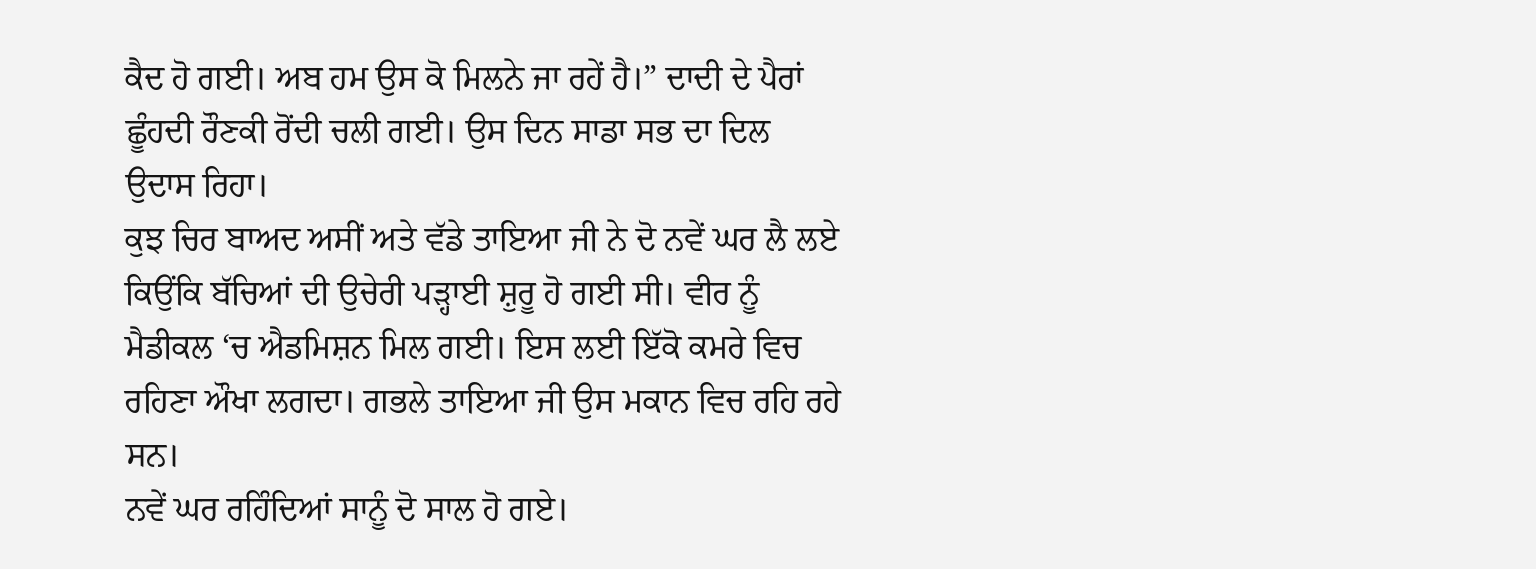ਕੈਦ ਹੋ ਗਈ। ਅਬ ਹਮ ਉਸ ਕੋ ਮਿਲਨੇ ਜਾ ਰਹੇਂ ਹੈ।” ਦਾਦੀ ਦੇ ਪੈਰਾਂ ਛੂੰਹਦੀ ਰੌਣਕੀ ਰੋਂਦੀ ਚਲੀ ਗਈ। ਉਸ ਦਿਨ ਸਾਡਾ ਸਭ ਦਾ ਦਿਲ ਉਦਾਸ ਰਿਹਾ।
ਕੁਝ ਚਿਰ ਬਾਅਦ ਅਸੀਂ ਅਤੇ ਵੱਡੇ ਤਾਇਆ ਜੀ ਨੇ ਦੋ ਨਵੇਂ ਘਰ ਲੈ ਲਏ ਕਿਉਂਕਿ ਬੱਚਿਆਂ ਦੀ ਉਚੇਰੀ ਪੜ੍ਹਾਈ ਸ਼ੁਰੂ ਹੋ ਗਈ ਸੀ। ਵੀਰ ਨੂੰ ਮੈਡੀਕਲ ‘ਚ ਐਡਮਿਸ਼ਨ ਮਿਲ ਗਈ। ਇਸ ਲਈ ਇੱਕੋ ਕਮਰੇ ਵਿਚ ਰਹਿਣਾ ਔਖਾ ਲਗਦਾ। ਗਭਲੇ ਤਾਇਆ ਜੀ ਉਸ ਮਕਾਨ ਵਿਚ ਰਹਿ ਰਹੇ ਸਨ।
ਨਵੇਂ ਘਰ ਰਹਿੰਦਿਆਂ ਸਾਨੂੰ ਦੋ ਸਾਲ ਹੋ ਗਏ।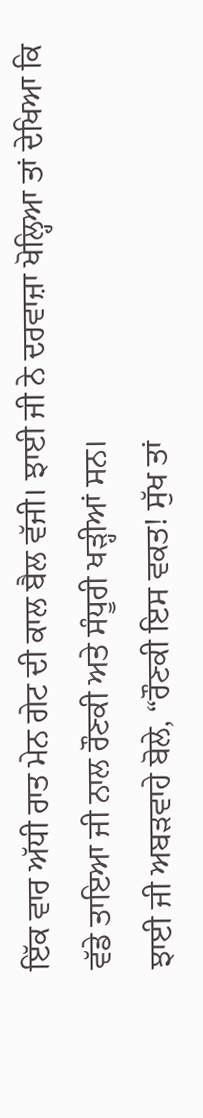ਇੱਕ ਵਾਰ ਅੱਧੀ ਰਾਤ ਮੇਨ ਗੇਟ ਦੀ ਕਾਲ ਬੈਲ ਵੱਜੀ। ਝਾਈ ਜੀ ਨੇ ਦਰਵਾਜ਼ਾ ਖੋਲ੍ਹਿਆ ਤਾਂ ਦੇਖਿਆ ਕਿ ਵੱਡੇ ਤਾਇਆ ਜੀ ਨਾਲ ਰੌਣਕੀ ਅਤੇ ਸੰਧੂਰੀ ਖੜ੍ਹੀਆਂ ਸਨ।
ਝਾਈ ਜੀ ਅਬੜਵਾਹੇ ਬੋਲੇ, “ਰੌਣਕੀ ਇਸ ਵਕਤ! ਸੁੱਖ ਤਾਂ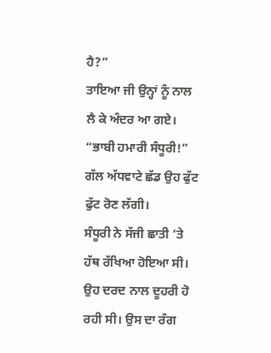ਹੈ?”
ਤਾਇਆ ਜੀ ਉਨ੍ਹਾਂ ਨੂੰ ਨਾਲ ਲੈ ਕੇ ਅੰਦਰ ਆ ਗਏ।
“ਭਾਬੀ ਹਮਾਰੀ ਸੰਧੂਰੀ!” ਗੱਲ ਅੱਧਵਾਟੇ ਛੱਡ ਉਹ ਫੁੱਟ ਫੁੱਟ ਰੋਣ ਲੱਗੀ।
ਸੰਧੂਰੀ ਨੇ ਸੱਜੀ ਛਾਤੀ ‘ਤੇ ਹੱਥ ਰੱਖਿਆ ਹੋਇਆ ਸੀ। ਉਹ ਦਰਦ ਨਾਲ ਦੂਹਰੀ ਹੋ ਰਹੀ ਸੀ। ਉਸ ਦਾ ਰੰਗ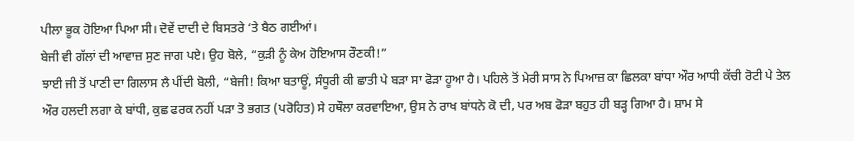ਪੀਲਾ ਭੂਕ ਹੋਇਆ ਪਿਆ ਸੀ। ਦੋਵੇਂ ਦਾਦੀ ਦੇ ਬਿਸਤਰੇ ‘ਤੇ ਬੈਠ ਗਈਆਂ।
ਬੇਜੀ ਵੀ ਗੱਲਾਂ ਦੀ ਆਵਾਜ਼ ਸੁਣ ਜਾਗ ਪਏ। ਉਹ ਬੋਲੇ, “ਕੁੜੀ ਨੂੰ ਕੇਅ ਹੋਇਆਸ ਰੌਣਕੀ!”
ਝਾਈ ਜੀ ਤੋਂ ਪਾਣੀ ਦਾ ਗਿਲਾਸ ਲੈ ਪੀਂਦੀ ਬੋਲੀ, “ਬੇਜੀ! ਕਿਆ ਬਤਾਊਂ, ਸੰਧੂਰੀ ਕੀ ਛਾਤੀ ਪੇ ਬੜਾ ਸਾ ਫੋੜਾ ਹੂਆ ਹੈ। ਪਹਿਲੇ ਤੋਂ ਮੇਰੀ ਸਾਸ ਨੇ ਪਿਆਜ਼ ਕਾ ਛਿਲਕਾ ਬਾਂਧਾ ਔਰ ਆਧੀ ਕੱਚੀ ਰੋਟੀ ਪੇ ਤੇਲ ਔਰ ਹਲਦੀ ਲਗਾ ਕੇ ਬਾਂਧੀ, ਕੁਛ ਫਰਕ ਨਹੀਂ ਪੜਾ ਤੋ ਭਗਤ (ਪਰੋਹਿਤ) ਸੇ ਹਥੌਲਾ ਕਰਵਾਇਆ, ਉਸ ਨੇ ਰਾਖ ਬਾਂਧਨੇ ਕੋ ਦੀ, ਪਰ ਅਬ ਫੋੜਾ ਬਹੁਤ ਹੀ ਬੜ੍ਹ ਗਿਆ ਹੈ। ਸ਼ਾਮ ਸੇ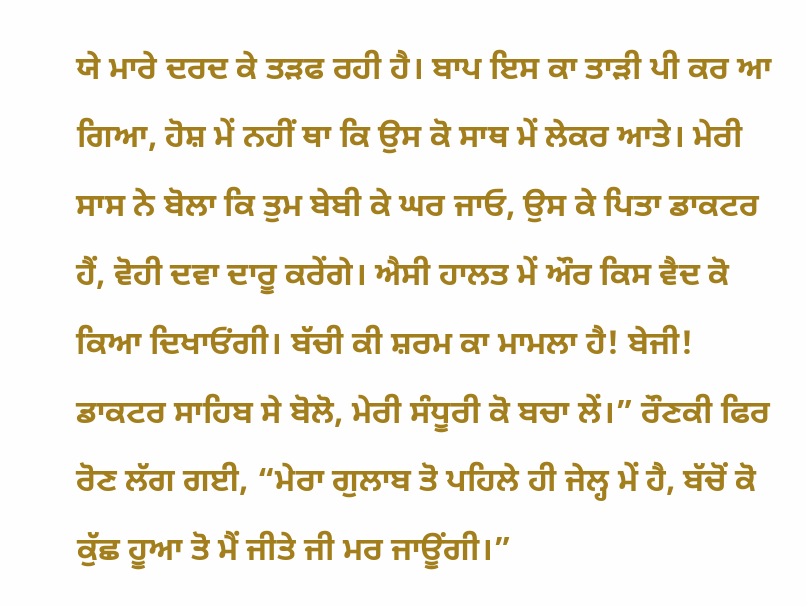ਯੇ ਮਾਰੇ ਦਰਦ ਕੇ ਤੜਫ ਰਹੀ ਹੈ। ਬਾਪ ਇਸ ਕਾ ਤਾੜੀ ਪੀ ਕਰ ਆ ਗਿਆ, ਹੋਸ਼ ਮੇਂ ਨਹੀਂ ਥਾ ਕਿ ਉਸ ਕੋ ਸਾਥ ਮੇਂ ਲੇਕਰ ਆਤੇ। ਮੇਰੀ ਸਾਸ ਨੇ ਬੋਲਾ ਕਿ ਤੁਮ ਬੇਬੀ ਕੇ ਘਰ ਜਾਓ, ਉਸ ਕੇ ਪਿਤਾ ਡਾਕਟਰ ਹੈਂ, ਵੋਹੀ ਦਵਾ ਦਾਰੂ ਕਰੇਂਗੇ। ਐਸੀ ਹਾਲਤ ਮੇਂ ਔਰ ਕਿਸ ਵੈਦ ਕੋ ਕਿਆ ਦਿਖਾਓਂਗੀ। ਬੱਚੀ ਕੀ ਸ਼ਰਮ ਕਾ ਮਾਮਲਾ ਹੈ! ਬੇਜੀ! ਡਾਕਟਰ ਸਾਹਿਬ ਸੇ ਬੋਲੋ, ਮੇਰੀ ਸੰਧੂਰੀ ਕੋ ਬਚਾ ਲੇਂ।” ਰੌਣਕੀ ਫਿਰ ਰੋਣ ਲੱਗ ਗਈ, “ਮੇਰਾ ਗੁਲਾਬ ਤੋ ਪਹਿਲੇ ਹੀ ਜੇਲ੍ਹ ਮੇਂ ਹੈ, ਬੱਚੋਂ ਕੋ ਕੁੱਛ ਹੂਆ ਤੋ ਮੈਂ ਜੀਤੇ ਜੀ ਮਰ ਜਾਊਂਗੀ।”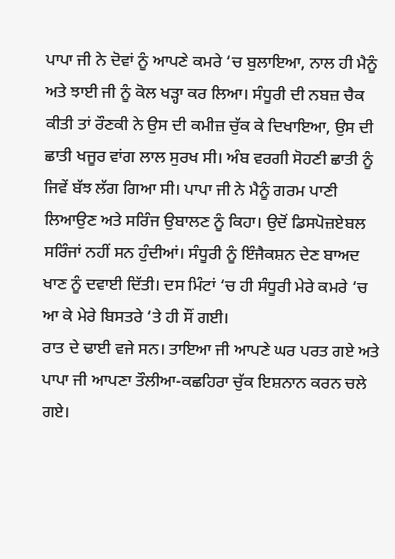ਪਾਪਾ ਜੀ ਨੇ ਦੋਵਾਂ ਨੂੰ ਆਪਣੇ ਕਮਰੇ ‘ਚ ਬੁਲਾਇਆ, ਨਾਲ ਹੀ ਮੈਨੂੰ ਅਤੇ ਝਾਈ ਜੀ ਨੂੰ ਕੋਲ ਖੜ੍ਹਾ ਕਰ ਲਿਆ। ਸੰਧੂਰੀ ਦੀ ਨਬਜ਼ ਚੈਕ ਕੀਤੀ ਤਾਂ ਰੌਣਕੀ ਨੇ ਉਸ ਦੀ ਕਮੀਜ਼ ਚੁੱਕ ਕੇ ਦਿਖਾਇਆ, ਉਸ ਦੀ ਛਾਤੀ ਖਜੂਰ ਵਾਂਗ ਲਾਲ ਸੁਰਖ ਸੀ। ਅੰਬ ਵਰਗੀ ਸੋਹਣੀ ਛਾਤੀ ਨੂੰ ਜਿਵੇਂ ਬੱਝ ਲੱਗ ਗਿਆ ਸੀ। ਪਾਪਾ ਜੀ ਨੇ ਮੈਨੂੰ ਗਰਮ ਪਾਣੀ ਲਿਆਉਣ ਅਤੇ ਸਰਿੰਜ ਉਬਾਲਣ ਨੂੰ ਕਿਹਾ। ਉਦੋਂ ਡਿਸਪੋਜ਼ਏਬਲ ਸਰਿੰਜਾਂ ਨਹੀਂ ਸਨ ਹੁੰਦੀਆਂ। ਸੰਧੂਰੀ ਨੂੰ ਇੰਜੈਕਸ਼ਨ ਦੇਣ ਬਾਅਦ ਖਾਣ ਨੂੰ ਦਵਾਈ ਦਿੱਤੀ। ਦਸ ਮਿੰਟਾਂ ‘ਚ ਹੀ ਸੰਧੂਰੀ ਮੇਰੇ ਕਮਰੇ ‘ਚ ਆ ਕੇ ਮੇਰੇ ਬਿਸਤਰੇ ‘ਤੇ ਹੀ ਸੌਂ ਗਈ।
ਰਾਤ ਦੇ ਢਾਈ ਵਜੇ ਸਨ। ਤਾਇਆ ਜੀ ਆਪਣੇ ਘਰ ਪਰਤ ਗਏ ਅਤੇ ਪਾਪਾ ਜੀ ਆਪਣਾ ਤੌਲੀਆ-ਕਛਹਿਰਾ ਚੁੱਕ ਇਸ਼ਨਾਨ ਕਰਨ ਚਲੇ ਗਏ।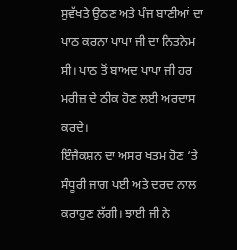ਸੁਵੱਖਤੇ ਉਠਣ ਅਤੇ ਪੰਜ ਬਾਣੀਆਂ ਦਾ ਪਾਠ ਕਰਨਾ ਪਾਪਾ ਜੀ ਦਾ ਨਿਤਨੇਮ ਸੀ। ਪਾਠ ਤੋਂ ਬਾਅਦ ਪਾਪਾ ਜੀ ਹਰ ਮਰੀਜ਼ ਦੇ ਠੀਕ ਹੋਣ ਲਈ ਅਰਦਾਸ ਕਰਦੇ।
ਇੰਜੈਕਸ਼ਨ ਦਾ ਅਸਰ ਖਤਮ ਹੋਣ ‘ਤੇ ਸੰਧੂਰੀ ਜਾਗ ਪਈ ਅਤੇ ਦਰਦ ਨਾਲ ਕਰਾਹੁਣ ਲੱਗੀ। ਝਾਈ ਜੀ ਨੇ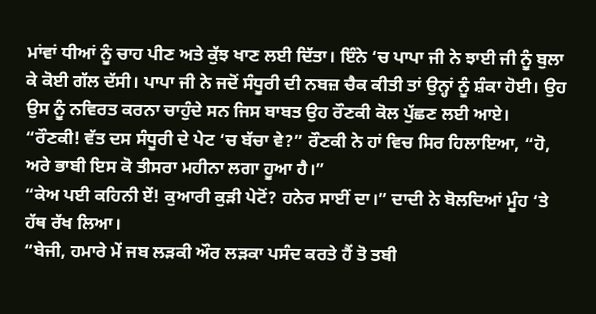ਮਾਂਵਾਂ ਧੀਆਂ ਨੂੰ ਚਾਹ ਪੀਣ ਅਤੇ ਕੁੱਝ ਖਾਣ ਲਈ ਦਿੱਤਾ। ਇੰਨੇ ‘ਚ ਪਾਪਾ ਜੀ ਨੇ ਝਾਈ ਜੀ ਨੂੰ ਬੁਲਾ ਕੇ ਕੋਈ ਗੱਲ ਦੱਸੀ। ਪਾਪਾ ਜੀ ਨੇ ਜਦੋਂ ਸੰਧੂਰੀ ਦੀ ਨਬਜ਼ ਚੈਕ ਕੀਤੀ ਤਾਂ ਉਨ੍ਹਾਂ ਨੂੰ ਸ਼ੰਕਾ ਹੋਈ। ਉਹ ਉਸ ਨੂੰ ਨਵਿਰਤ ਕਰਨਾ ਚਾਹੁੰਦੇ ਸਨ ਜਿਸ ਬਾਬਤ ਉਹ ਰੌਣਕੀ ਕੋਲ ਪੁੱਛਣ ਲਈ ਆਏ।
“ਰੌਣਕੀ! ਵੱਤ ਦਸ ਸੰਧੂਰੀ ਦੇ ਪੇਟ ‘ਚ ਬੱਚਾ ਵੇ?” ਰੌਣਕੀ ਨੇ ਹਾਂ ਵਿਚ ਸਿਰ ਹਿਲਾਇਆ, “ਹੋ, ਅਰੇ ਭਾਬੀ ਇਸ ਕੋ ਤੀਸਰਾ ਮਹੀਨਾ ਲਗਾ ਹੂਆ ਹੈ।”
“ਕੇਅ ਪਈ ਕਹਿਨੀ ਏਂ! ਕੁਆਰੀ ਕੁੜੀ ਪੇਟੋਂ? ਹਨੇਰ ਸਾਈਂ ਦਾ।” ਦਾਦੀ ਨੇ ਬੋਲਦਿਆਂ ਮੂੰਹ ‘ਤੇ ਹੱਥ ਰੱਖ ਲਿਆ।
“ਬੇਜੀ, ਹਮਾਰੇ ਮੇਂ ਜਬ ਲੜਕੀ ਔਰ ਲੜਕਾ ਪਸੰਦ ਕਰਤੇ ਹੈਂ ਤੋ ਤਬੀ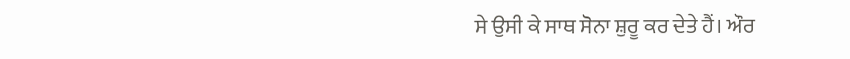ਸੇ ਉਸੀ ਕੇ ਸਾਥ ਸੋਨਾ ਸ਼ੁਰੂ ਕਰ ਦੇਤੇ ਹੈਂ। ਔਰ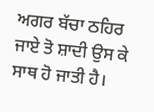ਅਗਰ ਬੱਚਾ ਠਹਿਰ ਜਾਏ ਤੋ ਸ਼ਾਦੀ ਉਸ ਕੇ ਸਾਥ ਹੋ ਜਾਤੀ ਹੈ।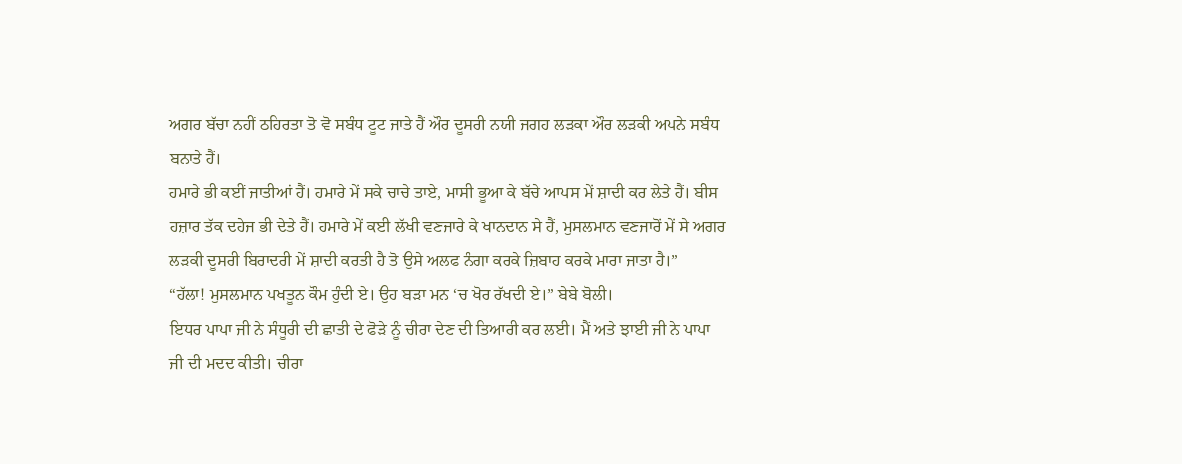ਅਗਰ ਬੱਚਾ ਨਹੀਂ ਠਹਿਰਤਾ ਤੋ ਵੋ ਸਬੰਧ ਟੂਟ ਜਾਤੇ ਹੈਂ ਔਰ ਦੂਸਰੀ ਨਯੀ ਜਗਹ ਲੜਕਾ ਔਰ ਲੜਕੀ ਅਪਨੇ ਸਬੰਧ ਬਨਾਤੇ ਹੈਂ।
ਹਮਾਰੇ ਭੀ ਕਈਂ ਜਾਤੀਆਂ ਹੈਂ। ਹਮਾਰੇ ਮੇਂ ਸਕੇ ਚਾਚੇ ਤਾਏ, ਮਾਸੀ ਭੂਆ ਕੇ ਬੱਚੇ ਆਪਸ ਮੇਂ ਸ਼ਾਦੀ ਕਰ ਲੇਤੇ ਹੈਂ। ਬੀਸ ਹਜ਼ਾਰ ਤੱਕ ਦਹੇਜ ਭੀ ਦੇਤੇ ਹੈਂ। ਹਮਾਰੇ ਮੇਂ ਕਈ ਲੱਖੀ ਵਣਜਾਰੇ ਕੇ ਖਾਨਦਾਨ ਸੇ ਹੈਂ, ਮੁਸਲਮਾਨ ਵਣਜਾਰੋਂ ਮੇਂ ਸੇ ਅਗਰ ਲੜਕੀ ਦੂਸਰੀ ਬਿਰਾਦਰੀ ਮੇਂ ਸ਼ਾਦੀ ਕਰਤੀ ਹੈ ਤੋ ਉਸੇ ਅਲਫ ਨੰਗਾ ਕਰਕੇ ਜ਼ਿਬਾਹ ਕਰਕੇ ਮਾਰਾ ਜਾਤਾ ਹੈ।”
“ਹੱਲਾ! ਮੁਸਲਮਾਨ ਪਖਤੂਨ ਕੌਮ ਹੁੰਦੀ ਏ। ਉਹ ਬੜਾ ਮਨ ‘ਚ ਖੋਰ ਰੱਖਦੀ ਏ।” ਬੇਬੇ ਬੋਲੀ।
ਇਧਰ ਪਾਪਾ ਜੀ ਨੇ ਸੰਧੂਰੀ ਦੀ ਛਾਤੀ ਦੇ ਫੋੜੇ ਨੂੰ ਚੀਰਾ ਦੇਣ ਦੀ ਤਿਆਰੀ ਕਰ ਲਈ। ਮੈਂ ਅਤੇ ਝਾਈ ਜੀ ਨੇ ਪਾਪਾ ਜੀ ਦੀ ਮਦਦ ਕੀਤੀ। ਚੀਰਾ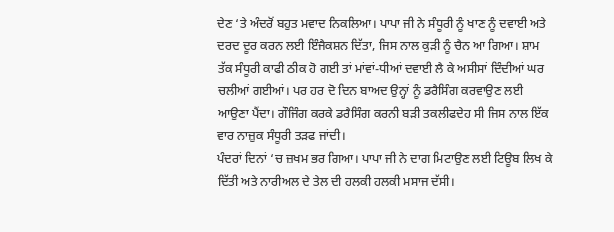ਦੇਣ ‘ਤੇ ਅੰਦਰੋਂ ਬਹੁਤ ਮਵਾਦ ਨਿਕਲਿਆ। ਪਾਪਾ ਜੀ ਨੇ ਸੰਧੂਰੀ ਨੂੰ ਖਾਣ ਨੂੰ ਦਵਾਈ ਅਤੇ ਦਰਦ ਦੂਰ ਕਰਨ ਲਈ ਇੰਜੈਕਸ਼ਨ ਦਿੱਤਾ, ਜਿਸ ਨਾਲ ਕੁੜੀ ਨੂੰ ਚੈਨ ਆ ਗਿਆ। ਸ਼ਾਮ ਤੱਕ ਸੰਧੂਰੀ ਕਾਫੀ ਠੀਕ ਹੋ ਗਈ ਤਾਂ ਮਾਂਵਾਂ-ਧੀਆਂ ਦਵਾਈ ਲੈ ਕੇ ਅਸੀਸਾਂ ਦਿੰਦੀਆਂ ਘਰ ਚਲੀਆਂ ਗਈਆਂ। ਪਰ ਹਰ ਦੋ ਦਿਨ ਬਾਅਦ ਉਨ੍ਹਾਂ ਨੂੰ ਡਰੈਸਿੰਗ ਕਰਵਾਉਣ ਲਈ ਆਉਣਾ ਪੈਂਦਾ। ਗੌਜਿੰਗ ਕਰਕੇ ਡਰੈਸਿੰਗ ਕਰਨੀ ਬੜੀ ਤਕਲੀਫਦੇਹ ਸੀ ਜਿਸ ਨਾਲ ਇੱਕ ਵਾਰ ਨਾਜ਼ੁਕ ਸੰਧੂਰੀ ਤੜਫ ਜਾਂਦੀ।
ਪੰਦਰਾਂ ਦਿਨਾਂ ‘ਚ ਜ਼ਖਮ ਭਰ ਗਿਆ। ਪਾਪਾ ਜੀ ਨੇ ਦਾਗ ਮਿਟਾਉਣ ਲਈ ਟਿਊਬ ਲਿਖ ਕੇ ਦਿੱਤੀ ਅਤੇ ਨਾਰੀਅਲ ਦੇ ਤੇਲ ਦੀ ਹਲਕੀ ਹਲਕੀ ਮਸਾਜ ਦੱਸੀ।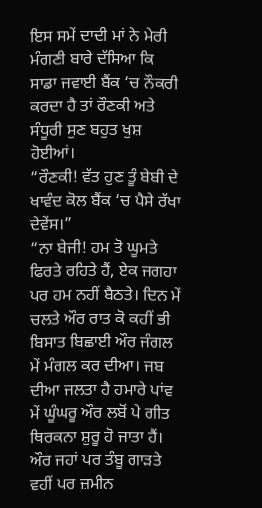ਇਸ ਸਮੇਂ ਦਾਦੀ ਮਾਂ ਨੇ ਮੇਰੀ ਮੰਗਣੀ ਬਾਰੇ ਦੱਸਿਆ ਕਿ ਸਾਡਾ ਜਵਾਈ ਬੈਂਕ ‘ਚ ਨੌਕਰੀ ਕਰਦਾ ਹੈ ਤਾਂ ਰੌਣਕੀ ਅਤੇ ਸੰਧੂਰੀ ਸੁਣ ਬਹੁਤ ਖੁਸ਼ ਹੋਈਆਂ।
“ਰੌਣਕੀ! ਵੱਤ ਹੁਣ ਤੂੰ ਬੇਬੀ ਦੇ ਖਾਵੰਦ ਕੋਲ ਬੈਂਕ ‘ਚ ਪੈਸੇ ਰੱਖਾ ਦੇਵੇਂਸ।”
“ਨਾ ਬੇਜੀ! ਹਮ ਤੋ ਘੂਮਤੇ ਫਿਰਤੇ ਰਹਿਤੇ ਹੈਂ, ਏਕ ਜਗਹਾ ਪਰ ਹਮ ਨਹੀਂ ਬੈਠਤੇ। ਦਿਨ ਮੇਂ ਚਲਤੇ ਔਰ ਰਾਤ ਕੋ ਕਹੀਂ ਭੀ ਬਿਸਾਤ ਬਿਛਾਈ ਔਰ ਜੰਗਲ ਮੇਂ ਮੰਗਲ ਕਰ ਦੀਆ। ਜਬ ਦੀਆ ਜਲਤਾ ਹੈ ਹਮਾਰੇ ਪਾਂਵ ਮੇਂ ਘੂੰਘਰੂ ਔਰ ਲਬੋਂ ਪੇ ਗੀਤ ਥਿਰਕਨਾ ਸ਼ੁਰੂ ਹੋ ਜਾਤਾ ਹੈਂ। ਔਰ ਜਹਾਂ ਪਰ ਤੰਬੂ ਗਾੜਤੇ ਵਹੀਂ ਪਰ ਜ਼ਮੀਨ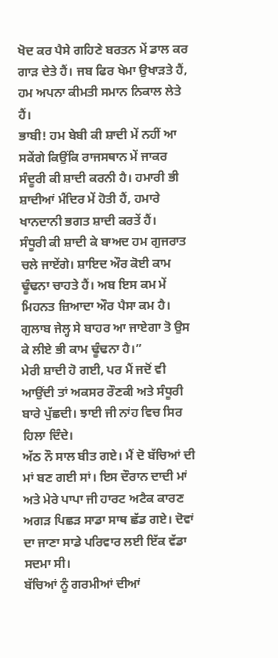ਖੋਦ ਕਰ ਪੈਸੇ ਗਹਿਣੇ ਬਰਤਨ ਮੇਂ ਡਾਲ ਕਰ ਗਾੜ ਦੇਤੇ ਹੈਂ। ਜਬ ਫਿਰ ਖੇਮਾ ਉਖਾੜਤੇ ਹੈਂ, ਹਮ ਅਪਨਾ ਕੀਮਤੀ ਸਮਾਨ ਨਿਕਾਲ ਲੇਤੇ ਹੈਂ।
ਭਾਬੀ! ਹਮ ਬੇਬੀ ਕੀ ਸ਼ਾਦੀ ਮੇਂ ਨਹੀਂ ਆ ਸਕੇਂਗੇ ਕਿਉਂਕਿ ਰਾਜਸਥਾਨ ਮੇਂ ਜਾਕਰ ਸੰਦੂਰੀ ਕੀ ਸ਼ਾਦੀ ਕਰਨੀ ਹੈ। ਹਮਾਰੀ ਭੀ ਸ਼ਾਦੀਆਂ ਮੰਦਿਰ ਮੇਂ ਹੋਤੀ ਹੈਂ, ਹਮਾਰੇ ਖਾਨਦਾਨੀ ਭਗਤ ਸ਼ਾਦੀ ਕਰਤੇਂ ਹੈਂ।
ਸੰਧੂਰੀ ਕੀ ਸ਼ਾਦੀ ਕੇ ਬਾਅਦ ਹਮ ਗੁਜਰਾਤ ਚਲੇ ਜਾਏਂਗੇ। ਸ਼ਾਇਦ ਔਰ ਕੋਈ ਕਾਮ ਢੂੰਢਨਾ ਚਾਹਤੇ ਹੈਂ। ਅਬ ਇਸ ਕਮ ਮੇਂ ਮਿਹਨਤ ਜ਼ਿਆਦਾ ਔਰ ਪੈਸਾ ਕਮ ਹੈ। ਗੁਲਾਬ ਜੇਲ੍ਹ ਸੇ ਬਾਹਰ ਆ ਜਾਏਗਾ ਤੋ ਉਸ ਕੇ ਲੀਏ ਭੀ ਕਾਮ ਢੂੰਢਨਾ ਹੈ।”
ਮੇਰੀ ਸ਼ਾਦੀ ਹੋ ਗਈ, ਪਰ ਮੈਂ ਜਦੋਂ ਵੀ ਆਉਂਦੀ ਤਾਂ ਅਕਸਰ ਰੌਣਕੀ ਅਤੇ ਸੰਧੂਰੀ ਬਾਰੇ ਪੁੱਛਦੀ। ਝਾਈ ਜੀ ਨਾਂਹ ਵਿਚ ਸਿਰ ਹਿਲਾ ਦਿੰਦੇ।
ਅੱਠ ਨੌ ਸਾਲ ਬੀਤ ਗਏ। ਮੈਂ ਦੋ ਬੱਚਿਆਂ ਦੀ ਮਾਂ ਬਣ ਗਈ ਸਾਂ। ਇਸ ਦੌਰਾਨ ਦਾਦੀ ਮਾਂ ਅਤੇ ਮੇਰੇ ਪਾਪਾ ਜੀ ਹਾਰਟ ਅਟੈਕ ਕਾਰਣ ਅਗੜ ਪਿਛੜ ਸਾਡਾ ਸਾਥ ਛੱਡ ਗਏ। ਦੋਵਾਂ ਦਾ ਜਾਣਾ ਸਾਡੇ ਪਰਿਵਾਰ ਲਈ ਇੱਕ ਵੱਡਾ ਸਦਮਾ ਸੀ।
ਬੱਚਿਆਂ ਨੂੰ ਗਰਮੀਆਂ ਦੀਆਂ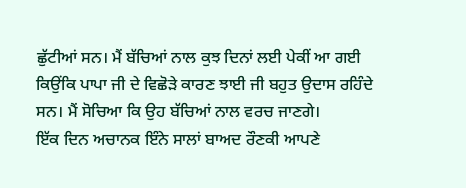ਛੁੱਟੀਆਂ ਸਨ। ਮੈਂ ਬੱਚਿਆਂ ਨਾਲ ਕੁਝ ਦਿਨਾਂ ਲਈ ਪੇਕੀਂ ਆ ਗਈ ਕਿਉਂਕਿ ਪਾਪਾ ਜੀ ਦੇ ਵਿਛੋੜੇ ਕਾਰਣ ਝਾਈ ਜੀ ਬਹੁਤ ਉਦਾਸ ਰਹਿੰਦੇ ਸਨ। ਮੈਂ ਸੋਚਿਆ ਕਿ ਉਹ ਬੱਚਿਆਂ ਨਾਲ ਵਰਚ ਜਾਣਗੇ।
ਇੱਕ ਦਿਨ ਅਚਾਨਕ ਇੰਨੇ ਸਾਲਾਂ ਬਾਅਦ ਰੌਣਕੀ ਆਪਣੇ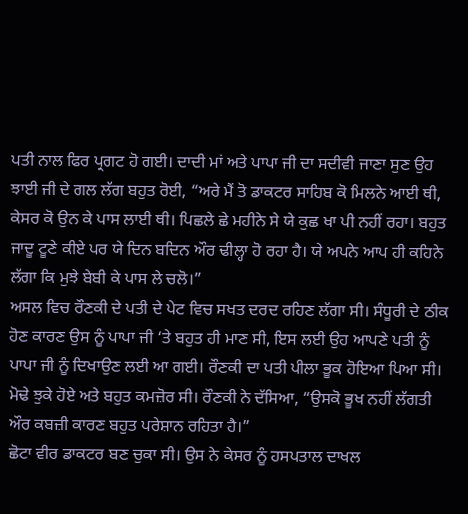ਪਤੀ ਨਾਲ ਫਿਰ ਪ੍ਰਗਟ ਹੋ ਗਈ। ਦਾਦੀ ਮਾਂ ਅਤੇ ਪਾਪਾ ਜੀ ਦਾ ਸਦੀਵੀ ਜਾਣਾ ਸੁਣ ਉਹ ਝਾਈ ਜੀ ਦੇ ਗਲ ਲੱਗ ਬਹੁਤ ਰੋਈ, “ਅਰੇ ਮੈਂ ਤੋ ਡਾਕਟਰ ਸਾਹਿਬ ਕੋ ਮਿਲਨੇ ਆਈ ਥੀ, ਕੇਸਰ ਕੋ ਉਨ ਕੇ ਪਾਸ ਲਾਈ ਥੀ। ਪਿਛਲੇ ਛੇ ਮਹੀਨੇ ਸੇ ਯੇ ਕੁਛ ਖਾ ਪੀ ਨਹੀਂ ਰਹਾ। ਬਹੁਤ ਜਾਦੂ ਟੂਣੇ ਕੀਏ ਪਰ ਯੇ ਦਿਨ ਬਦਿਨ ਔਰ ਢੀਲ੍ਹਾ ਹੋ ਰਹਾ ਹੈ। ਯੇ ਅਪਨੇ ਆਪ ਹੀ ਕਹਿਨੇ ਲੱਗਾ ਕਿ ਮੁਝੇ ਬੇਬੀ ਕੇ ਪਾਸ ਲੇ ਚਲੋ।”
ਅਸਲ ਵਿਚ ਰੌਣਕੀ ਦੇ ਪਤੀ ਦੇ ਪੇਟ ਵਿਚ ਸਖਤ ਦਰਦ ਰਹਿਣ ਲੱਗਾ ਸੀ। ਸੰਧੂਰੀ ਦੇ ਠੀਕ ਹੋਣ ਕਾਰਣ ਉਸ ਨੂੰ ਪਾਪਾ ਜੀ ‘ਤੇ ਬਹੁਤ ਹੀ ਮਾਣ ਸੀ, ਇਸ ਲਈ ਉਹ ਆਪਣੇ ਪਤੀ ਨੂੰ ਪਾਪਾ ਜੀ ਨੂੰ ਦਿਖਾਉਣ ਲਈ ਆ ਗਈ। ਰੌਣਕੀ ਦਾ ਪਤੀ ਪੀਲਾ ਭੂਕ ਹੋਇਆ ਪਿਆ ਸੀ। ਮੋਢੇ ਝੁਕੇ ਹੋਏ ਅਤੇ ਬਹੁਤ ਕਮਜ਼ੋਰ ਸੀ। ਰੌਣਕੀ ਨੇ ਦੱਸਿਆ, “ਉਸਕੋ ਭੂਖ ਨਹੀਂ ਲੱਗਤੀ ਔਰ ਕਬਜ਼ੀ ਕਾਰਣ ਬਹੁਤ ਪਰੇਸ਼ਾਨ ਰਹਿਤਾ ਹੈ।”
ਛੋਟਾ ਵੀਰ ਡਾਕਟਰ ਬਣ ਚੁਕਾ ਸੀ। ਉਸ ਨੇ ਕੇਸਰ ਨੂੰ ਹਸਪਤਾਲ ਦਾਖਲ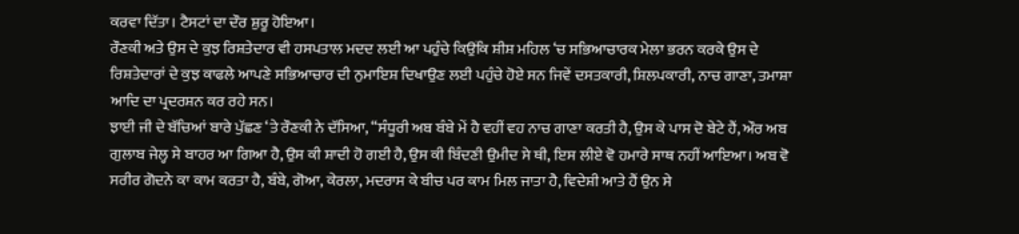ਕਰਵਾ ਦਿੱਤਾ। ਟੈਸਟਾਂ ਦਾ ਦੌਰ ਸ਼ੁਰੂ ਹੋਇਆ।
ਰੌਣਕੀ ਅਤੇ ਉਸ ਦੇ ਕੁਝ ਰਿਸ਼ਤੇਦਾਰ ਵੀ ਹਸਪਤਾਲ ਮਦਦ ਲਈ ਆ ਪਹੁੰਚੇ ਕਿਉਂਕਿ ਸ਼ੀਸ਼ ਮਹਿਲ ‘ਚ ਸਭਿਆਚਾਰਕ ਮੇਲਾ ਭਰਨ ਕਰਕੇ ਉਸ ਦੇ ਰਿਸ਼ਤੇਦਾਰਾਂ ਦੇ ਕੁਝ ਕਾਫਲੇ ਆਪਣੇ ਸਭਿਆਚਾਰ ਦੀ ਨੁਮਾਇਸ਼ ਦਿਖਾਉਣ ਲਈ ਪਹੁੰਚੇ ਹੋਏ ਸਨ ਜਿਵੇਂ ਦਸਤਕਾਰੀ, ਸ਼ਿਲਪਕਾਰੀ, ਨਾਚ ਗਾਣਾ, ਤਮਾਸ਼ਾ ਆਦਿ ਦਾ ਪ੍ਰਦਰਸ਼ਨ ਕਰ ਰਹੇ ਸਨ।
ਝਾਈ ਜੀ ਦੇ ਬੱਚਿਆਂ ਬਾਰੇ ਪੁੱਛਣ ‘ਤੇ ਰੌਣਕੀ ਨੇ ਦੱਸਿਆ, “ਸੰਧੂਰੀ ਅਬ ਬੰਬੇ ਮੇਂ ਹੈ ਵਹੀਂ ਵਹ ਨਾਚ ਗਾਣਾ ਕਰਤੀ ਹੈ, ਉਸ ਕੇ ਪਾਸ ਦੋ ਬੇਟੇ ਹੈਂ, ਔਰ ਅਬ ਗੁਲਾਬ ਜੇਲ੍ਹ ਸੇ ਬਾਹਰ ਆ ਗਿਆ ਹੈ, ਉਸ ਕੀ ਸ਼ਾਦੀ ਹੋ ਗਈ ਹੈ, ਉਸ ਕੀ ਬਿੰਦਣੀ ਉਮੀਦ ਸੇ ਥੀ, ਇਸ ਲੀਏ ਵੋ ਹਮਾਰੇ ਸਾਥ ਨਹੀਂ ਆਇਆ। ਅਬ ਵੋ ਸਰੀਰ ਗੋਦਨੇ ਕਾ ਕਾਮ ਕਰਤਾ ਹੈ, ਬੰਬੇ, ਗੋਆ, ਕੇਰਲਾ, ਮਦਰਾਸ ਕੇ ਬੀਚ ਪਰ ਕਾਮ ਮਿਲ ਜਾਤਾ ਹੈ, ਵਿਦੇਸ਼ੀ ਆਤੇ ਹੈਂ ਉਨ ਸੇ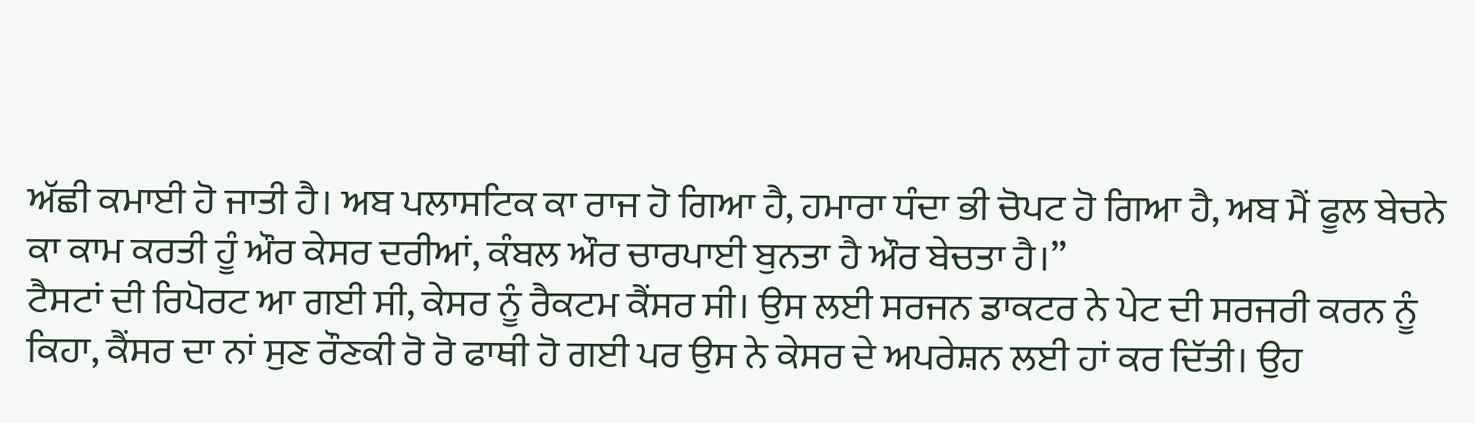ਅੱਛੀ ਕਮਾਈ ਹੋ ਜਾਤੀ ਹੈ। ਅਬ ਪਲਾਸਟਿਕ ਕਾ ਰਾਜ ਹੋ ਗਿਆ ਹੈ, ਹਮਾਰਾ ਧੰਦਾ ਭੀ ਚੋਪਟ ਹੋ ਗਿਆ ਹੈ, ਅਬ ਮੈਂ ਫੂਲ ਬੇਚਨੇ ਕਾ ਕਾਮ ਕਰਤੀ ਹੂੰ ਔਰ ਕੇਸਰ ਦਰੀਆਂ, ਕੰਬਲ ਔਰ ਚਾਰਪਾਈ ਬੁਨਤਾ ਹੈ ਔਰ ਬੇਚਤਾ ਹੈ।”
ਟੈਸਟਾਂ ਦੀ ਰਿਪੋਰਟ ਆ ਗਈ ਸੀ, ਕੇਸਰ ਨੂੰ ਰੈਕਟਮ ਕੈਂਸਰ ਸੀ। ਉਸ ਲਈ ਸਰਜਨ ਡਾਕਟਰ ਨੇ ਪੇਟ ਦੀ ਸਰਜਰੀ ਕਰਨ ਨੂੰ ਕਿਹਾ, ਕੈਂਸਰ ਦਾ ਨਾਂ ਸੁਣ ਰੌਣਕੀ ਰੋ ਰੋ ਫਾਥੀ ਹੋ ਗਈ ਪਰ ਉਸ ਨੇ ਕੇਸਰ ਦੇ ਅਪਰੇਸ਼ਨ ਲਈ ਹਾਂ ਕਰ ਦਿੱਤੀ। ਉਹ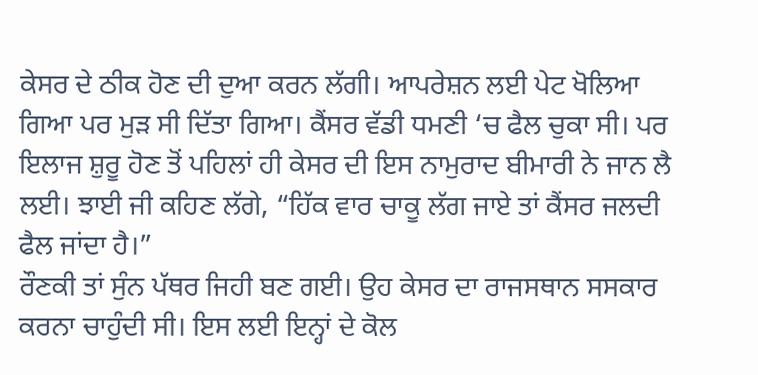ਕੇਸਰ ਦੇ ਠੀਕ ਹੋਣ ਦੀ ਦੁਆ ਕਰਨ ਲੱਗੀ। ਆਪਰੇਸ਼ਨ ਲਈ ਪੇਟ ਖੋਲਿਆ ਗਿਆ ਪਰ ਮੁੜ ਸੀ ਦਿੱਤਾ ਗਿਆ। ਕੈਂਸਰ ਵੱਡੀ ਧਮਣੀ ‘ਚ ਫੈਲ ਚੁਕਾ ਸੀ। ਪਰ ਇਲਾਜ ਸ਼ੁਰੂ ਹੋਣ ਤੋਂ ਪਹਿਲਾਂ ਹੀ ਕੇਸਰ ਦੀ ਇਸ ਨਾਮੁਰਾਦ ਬੀਮਾਰੀ ਨੇ ਜਾਨ ਲੈ ਲਈ। ਝਾਈ ਜੀ ਕਹਿਣ ਲੱਗੇ, “ਹਿੱਕ ਵਾਰ ਚਾਕੂ ਲੱਗ ਜਾਏ ਤਾਂ ਕੈਂਸਰ ਜਲਦੀ ਫੈਲ ਜਾਂਦਾ ਹੈ।”
ਰੌਣਕੀ ਤਾਂ ਸੁੰਨ ਪੱਥਰ ਜਿਹੀ ਬਣ ਗਈ। ਉਹ ਕੇਸਰ ਦਾ ਰਾਜਸਥਾਨ ਸਸਕਾਰ ਕਰਨਾ ਚਾਹੁੰਦੀ ਸੀ। ਇਸ ਲਈ ਇਨ੍ਹਾਂ ਦੇ ਕੋਲ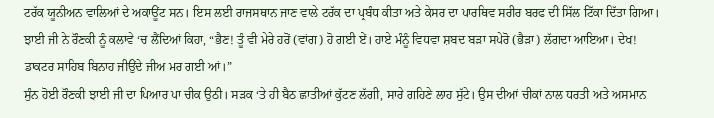ਟਰੱਕ ਯੂਨੀਅਨ ਵਾਲਿਆਂ ਦੇ ਅਕਾਊਂਟ ਸਨ। ਇਸ ਲਈ ਰਾਜਸਥਾਨ ਜਾਣ ਵਾਲੇ ਟਰੱਕ ਦਾ ਪ੍ਰਬੰਧ ਕੀਤਾ ਅਤੇ ਕੇਸਰ ਦਾ ਪਾਰਥਿਵ ਸਰੀਰ ਬਰਫ ਦੀ ਸਿੱਲ ਟਿੱਕਾ ਦਿੱਤਾ ਗਿਆ।
ਝਾਈ ਜੀ ਨੇ ਰੌਣਕੀ ਨੂੰ ਕਲਾਵੇ ‘ਚ ਲੈਂਦਿਆਂ ਕਿਹਾ, “ਭੈਣ! ਤੂੰ ਵੀ ਮੇਰੇ ਹਰੋਂ (ਵਾਂਗ) ਹੋ ਗਈ ਏਂ। ਹਾਏ ਮੰਨੂੰ ਵਿਧਵਾ ਸ਼ਬਦ ਬੜਾ ਸਪੇਰੋ (ਭੈੜਾ) ਲੱਗਦਾ ਆਇਆ। ਦੇਖ! ਡਾਕਟਰ ਸਾਹਿਬ ਬਿਨਾਹ ਜੀਉਂਦੇ ਜੀਅ ਮਰ ਗਈ ਆਂ।”
ਸੁੰਨ ਹੋਈ ਰੌਣਕੀ ਝਾਈ ਜੀ ਦਾ ਪਿਆਰ ਪਾ ਚੀਕ ਉਠੀ। ਸੜਕ ‘ਤੇ ਹੀ ਬੈਠ ਛਾਤੀਆਂ ਕੁੱਟਣ ਲੱਗੀ, ਸਾਰੇ ਗਹਿਣੇ ਲਾਹ ਸੁੱਟੇ। ਉਸ ਦੀਆਂ ਚੀਕਾਂ ਨਾਲ ਧਰਤੀ ਅਤੇ ਅਸਮਾਨ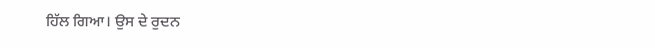ਹਿੱਲ ਗਿਆ। ਉਸ ਦੇ ਰੁਦਨ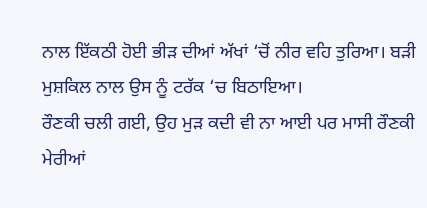ਨਾਲ ਇੱਕਠੀ ਹੋਈ ਭੀੜ ਦੀਆਂ ਅੱਖਾਂ ‘ਚੋਂ ਨੀਰ ਵਹਿ ਤੁਰਿਆ। ਬੜੀ ਮੁਸ਼ਕਿਲ ਨਾਲ ਉਸ ਨੂੰ ਟਰੱਕ ‘ਚ ਬਿਠਾਇਆ।
ਰੌਣਕੀ ਚਲੀ ਗਈ, ਉਹ ਮੁੜ ਕਦੀ ਵੀ ਨਾ ਆਈ ਪਰ ਮਾਸੀ ਰੌਣਕੀ ਮੇਰੀਆਂ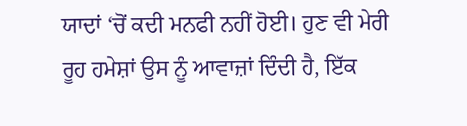ਯਾਦਾਂ ‘ਚੋਂ ਕਦੀ ਮਨਫੀ ਨਹੀਂ ਹੋਈ। ਹੁਣ ਵੀ ਮੇਰੀ ਰੂਹ ਹਮੇਸ਼ਾਂ ਉਸ ਨੂੰ ਆਵਾਜ਼ਾਂ ਦਿੰਦੀ ਹੈ, ਇੱਕ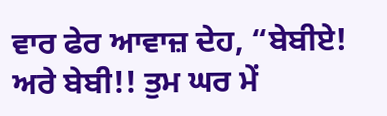ਵਾਰ ਫੇਰ ਆਵਾਜ਼ ਦੇਹ, “ਬੇਬੀਏ! ਅਰੇ ਬੇਬੀ!! ਤੁਮ ਘਰ ਮੇਂ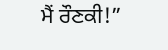ਮੈਂ ਰੌਣਕੀ!”